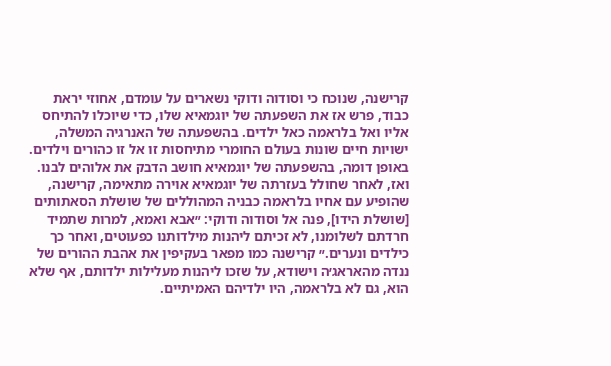קרישנה, שנוכח כי וסודוה ודוקי נשארים על עומדם, אחוזי יראת כבוד, פרש אז את השפעתה של יוגמאיא שלו, כדי שיוכלו להתיחס אליו ואל בלראמה כאל ילדים. בהשפעתה של האנרגיה המשלה, ישויות חיים שונות בעולם החומרי מתיחסות זו אל זו כהורים וילדים. באופן דומה, בהשפעתה של יוגמאיא חושב הדבק את אלוהים לבנו. ואז, לאחר שחולל בעזרתה של יוגמאיא אוירה מתאימה, קרישנה, שהופיע עם אחיו בלראמה כבניה המהוללים של שושלת הסאתותים [שושלת הידו], פנה אל וסודוה ודוקי: ״אבא ואמא, למרות שתמיד חרדתם לשלומנו, לא זכיתם ליהנות מילדותנו כפעוטים, ואחר כך כילדים ונערים.״ קרישנה כמו מפאר בעקיפין את אהבת ההורים של ננדה מהאראג׳ה וישודא, על שזכו ליהנות מעלילות ילדותם, אף שלא הוא, גם לא בלראמה, היו ילדיהם האמיתיים.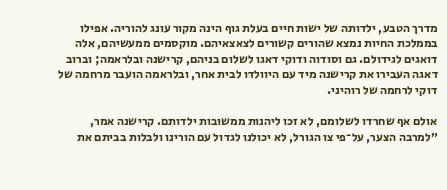מדרך הטבע, ילדותה של ישות חיים בעלת גוף הינה מקור עונג להוריה. אפילו בממלכת החיות נמצא שהורים קשורים לצאצאיהם. מוקסמים ממעשיהם, אלה דואגים לגידולם. גם וסודוה ודוקי דאגו לשלום בניהם, קרישנה ובלראמה; וברוב דאגה העבירו את קרישנה מיד עם היוולדו לבית אחר, ובלראמה הועבר מרחמה של דוקי לרחמה של רוהיני.

אולם אף שחרדו לשלומם, לא זכו ליהנות ממשובות ילדותם. קרישנה אמר, ״למרבה הצער, על־פי צו הגורל, לא יכולנו לגדול עם הורינו ולבלות בביתם את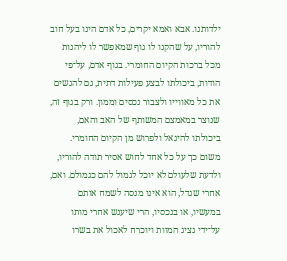ילדותנו. אבא ואמא יקרים, כל אדם הינו בעל חוב להוריו, על שהקנו לו גוף שמאפשר לו ליהנות מכל ברכות הקיום החומרי. בגוף אדם, על־פי הודות, ביכולתו לבצע פעילות דתית, גם להגשים את כל מאווייו ולצבור נכסים וממון. ורק בגוף זה, שנוצר במאמצם המשותף של האב והאם, ביכולתו להיגאל ולפרוש מן הקיום החומרי. משום כך על כל אחד לחוש אסיר תודה להוריו, ולדעת שלעולם לא יוכל לגמול להם כגמולם. ואם, אחרי שגדל, הוא אינו מנסה לשמח אותם במעשיו, או בנכסיו, הרי שיענש אחרי מותו על־ידי נציג המוות ויוכרח לאכול את בשרו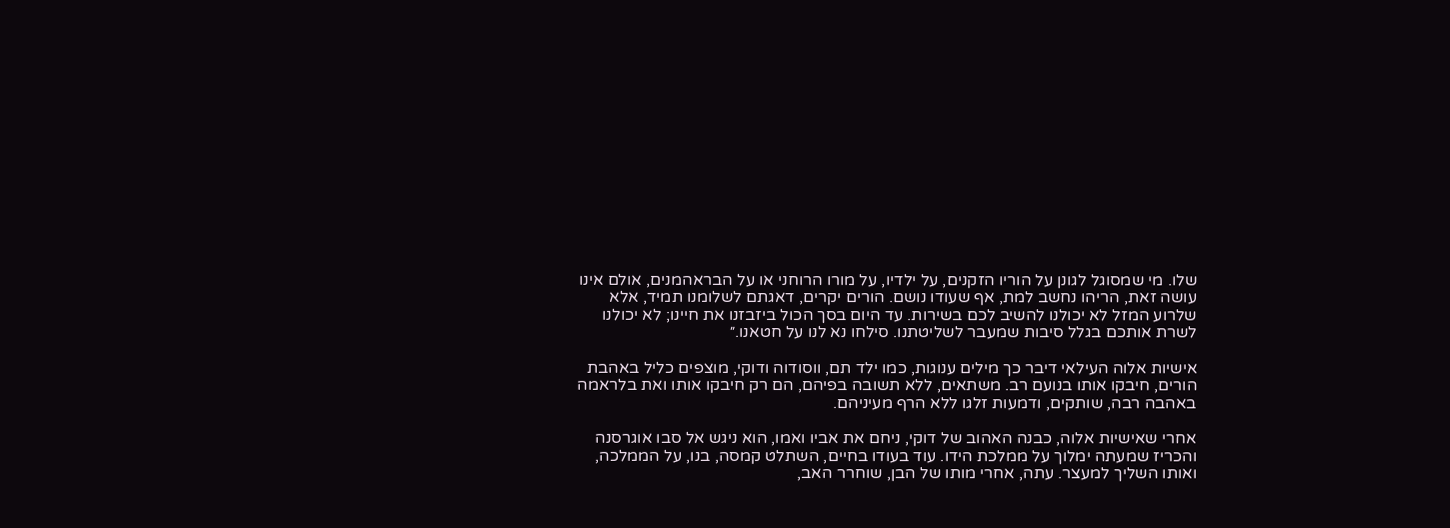שלו. מי שמסוגל לגונן על הוריו הזקנים, על ילדיו, על מורו הרוחני או על הבראהמנים, אולם אינו עושה זאת, הריהו נחשב למת, אף שעודו נושם. הורים יקרים, דאגתם לשלומנו תמיד, אלא שלרוע המזל לא יכולנו להשיב לכם בשירות. עד היום בסך הכול ביזבזנו את חיינו; לא יכולנו לשרת אותכם בגלל סיבות שמעבר לשליטתנו. סילחו נא לנו על חטאנו.״

אישיות אלוה העילאי דיבר כך מילים ענוגות, כמו ילד תם, ווסודוה ודוקי, מוצפים כליל באהבת הורים, חיבקו אותו בנועם רב. משתאים, ללא תשובה בפיהם, הם רק חיבקו אותו ואת בלראמה באהבה רבה, שותקים, ודמעות זלגו ללא הרף מעיניהם.

אחרי שאישיות אלוה, כבנה האהוב של דוקי, ניחם את אביו ואמו, הוא ניגש אל סבו אוגרסנה והכריז שמעתה ימלוך על ממלכת הידו. עוד בעודו בחיים, השתלט קמסה, בנו, על הממלכה, ואותו השליך למעצר. עתה, אחרי מותו של הבן, שוחרר האב,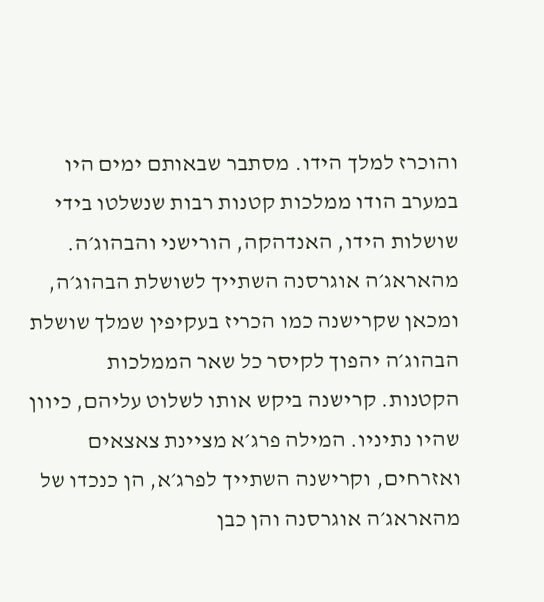והוכרז למלך הידו. מסתבר שבאותם ימים היו במערב הודו ממלכות קטנות רבות שנשלטו בידי שושלות הידו, האנדהקה, הורישני והבהוג׳ה. מהאראג׳ה אוגרסנה השתייך לשושלת הבהוג׳ה, ומכאן שקרישנה כמו הכריז בעקיפין שמלך שושלת הבהוג׳ה יהפוך לקיסר כל שאר הממלכות הקטנות. קרישנה ביקש אותו לשלוט עליהם, כיוון שהיו נתיניו. המילה פרג׳א מציינת צאצאים ואזרחים, וקרישנה השתייך לפרג׳א, הן כנכדו של מהאראג׳ה אוגרסנה והן כבן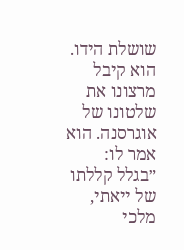שושלת הידו. הוא קיבל מרצונו את שלטונו של אוגרסנה. הוא אמר לו: ״בגלל קללתו של ייאתי, מלכי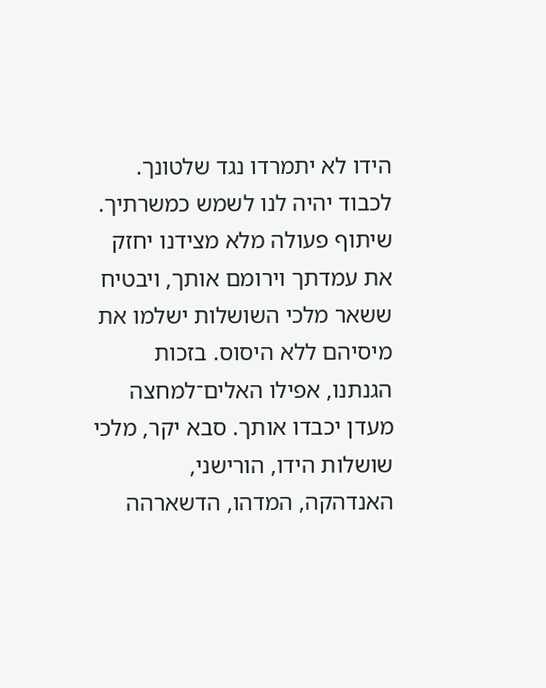הידו לא יתמרדו נגד שלטונך. לכבוד יהיה לנו לשמש כמשרתיך. שיתוף פעולה מלא מצידנו יחזק את עמדתך וירומם אותך, ויבטיח ששאר מלכי השושלות ישלמו את מיסיהם ללא היסוס. בזכות הגנתנו, אפילו האלים־למחצה מעדן יכבדו אותך. סבא יקר, מלכי שושלות הידו, הורישני, האנדהקה, המדהו, הדשארהה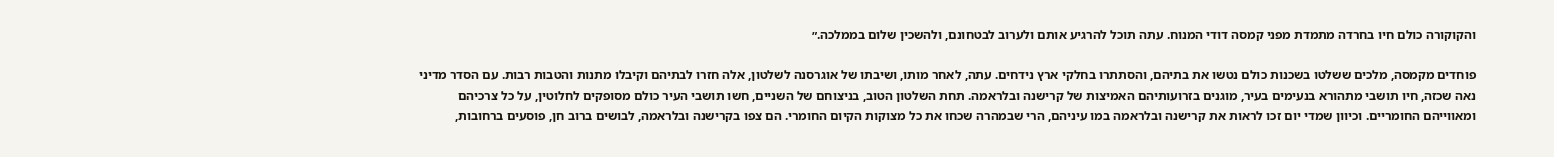והקוקורה כולם חיו בחרדה מתמדת מפני קמסה דודי המנוח. עתה תוכל להרגיע אותם ולערוב לבטחונם, ולהשכין שלום בממלכה.״

פוחדים מקמסה, מלכים ששלטו בשכנות כולם נטשו את בתיהם, והסתתרו בחלקי ארץ נידחים. עתה, לאחר מותו, ושיבתו של אוגרסנה לשלטון, אלה חזרו לבתיהם וקיבלו מתנות והטבות רבות. עם הסדר מדיני נאה שכזה, חיו תושבי מתהורא בנעימים בעיר, מוגנים בזרועותיהם האמיצות של קרישנה ובלראמה. תחת השלטון הטוב, בניצוחם של השניים, חשו תושבי העיר כולם מסופקים לחלוטין, על כל צרכיהם ומאווייהם החומריים. וכיוון שמדי יום זכו לראות את קרישנה ובלראמה במו עיניהם, הרי שבמהרה שכחו את כל מצוקות הקיום החומרי. הם צפו בקרישנה ובלראמה, לבושים ברוב חן, פוסעים ברחובות,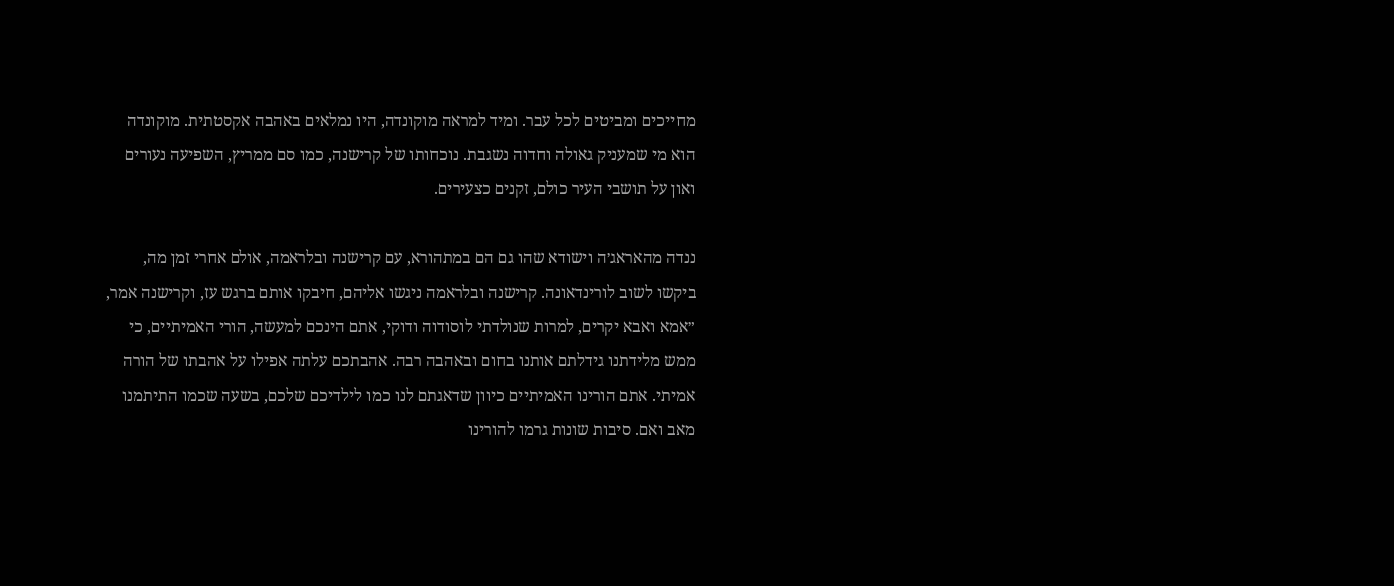מחייכים ומביטים לכל עבר. ומיד למראה מוקונדה, היו נמלאים באהבה אקסטתית. מוקונדה הוא מי שמעניק גאולה וחדוה נשגבת. נוכחותו של קרישנה, כמו סם ממריץ, השפיעה נעורים ואון על תושבי העיר כולם, זקנים כצעירים.

ננדה מהאראג׳ה וישודא שהו גם הם במתהורא, עם קרישנה ובלראמה, אולם אחרי זמן מה, ביקשו לשוב לורינדאונה. קרישנה ובלראמה ניגשו אליהם, חיבקו אותם ברגש עז, וקרישנה אמר, ״אמא ואבא יקרים, למרות שנולדתי לוסודוה ודוקי, אתם הינכם למעשה, הורי האמיתיים, כי ממש מלידתנו גידלתם אותנו בחום ובאהבה רבה. אהבתכם עלתה אפילו על אהבתו של הורה אמיתי. אתם הורינו האמיתיים כיוון שדאגתם לנו כמו לילדיכם שלכם, בשעה שכמו התיתמנו מאב ואם. סיבות שונות גרמו להורינו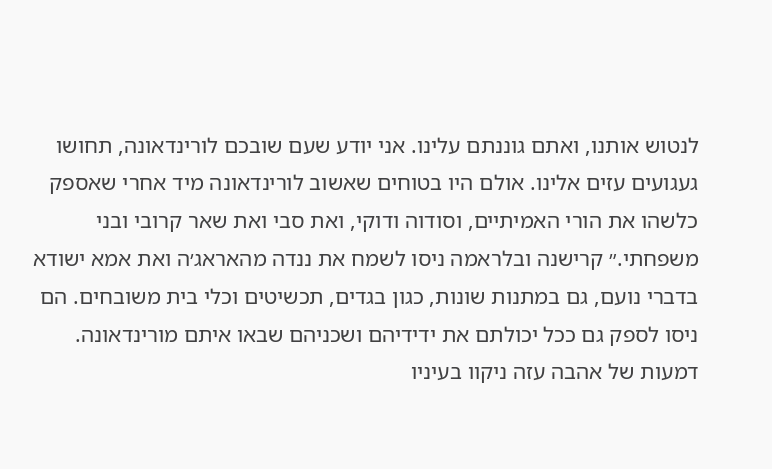לנטוש אותנו, ואתם גוננתם עלינו. אני יודע שעם שובכם לורינדאונה, תחושו געגועים עזים אלינו. אולם היו בטוחים שאשוב לורינדאונה מיד אחרי שאספק כלשהו את הורי האמיתיים, וסודוה ודוקי, ואת סבי ואת שאר קרובי ובני משפחתי.״ קרישנה ובלראמה ניסו לשמח את ננדה מהאראג׳ה ואת אמא ישודא בדברי נועם, גם במתנות שונות, כגון בגדים, תכשיטים וכלי בית משובחים. הם ניסו לספק גם ככל יכולתם את ידידיהם ושכניהם שבאו איתם מורינדאונה. דמעות של אהבה עזה ניקוו בעיניו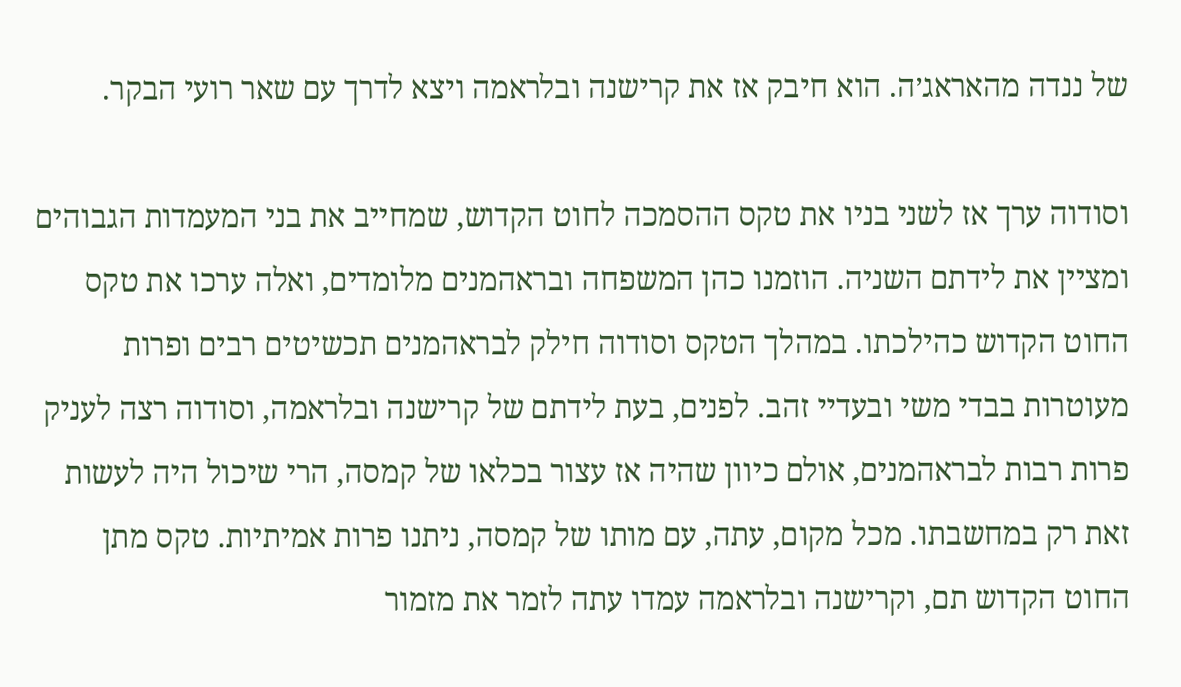של ננדה מהאראג׳ה. הוא חיבק אז את קרישנה ובלראמה ויצא לדרך עם שאר רועי הבקר.

וסודוה ערך אז לשני בניו את טקס ההסמכה לחוט הקדוש, שמחייב את בני המעמדות הגבוהים ומציין את לידתם השניה. הוזמנו כהן המשפחה ובראהמנים מלומדים, ואלה ערכו את טקס החוט הקדוש כהילכתו. במהלך הטקס וסודוה חילק לבראהמנים תכשיטים רבים ופרות מעוטרות בבדי משי ובעדיי זהב. לפנים, בעת לידתם של קרישנה ובלראמה, וסודוה רצה לעניק פרות רבות לבראהמנים, אולם כיוון שהיה אז עצור בכלאו של קמסה, הרי שיכול היה לעשות זאת רק במחשבתו. מכל מקום, עתה, עם מותו של קמסה, ניתנו פרות אמיתיות. טקס מתן החוט הקדוש תם, וקרישנה ובלראמה עמדו עתה לזמר את מזמור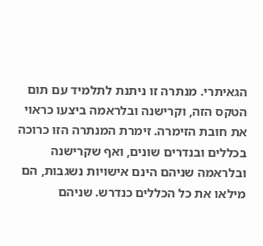הגאיתרי. מנתרה זו ניתנת לתלמיד עם תום הטקס הזה, וקרישנה ובלראמה ביצעו כראוי את חובת הזימרה. זימרת המנתרה הזו כרוכה בכללים ובנדרים שונים, ואף שקרישנה ובלראמה שניהם הינם אישויות נשגבות, הם מילאו את כל הכללים כנדרש. שניהם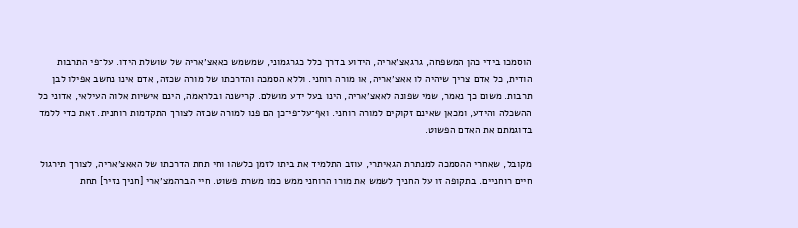הוסמכו בידי כהן המשפחה, גרגאצ׳אריה, הידוע בדרך כלל כגרגמוני, שמשמש כאאצ׳אריה של שושלת הידו. על־פי התרבות הודית, כל אדם צריך שיהיה לו אאצ׳אריה, או מורה רוחני. וללא הסמכה והדרכתו של מורה שכזה, אדם אינו נחשב אפילו לבן תרבות. משום כך נאמר, שמי שפונה לאאצ׳אריה, הינו בעל ידע מושלם. קרישנה ובלראמה, הינם אישיות אלוה העילאי, אדוני כל ההשכלה והידע, ומכאן שאינם זקוקים למורה רוחני. ואף־על־פי־כן הם פנו למורה שכזה לצורך התקדמות רוחנית. זאת כדי ללמד בדוגמתם את האדם הפשוט.

מקובל, שאחרי ההסמכה למנתרת הגאיתרי, עוזב התלמיד את ביתו לזמן כלשהו וחי תחת הדרכתו של האאצ׳אריה, לצורך תירגול חיים רוחניים. בתקופה זו על החניך לשמש את מורו הרוחני ממש כמו משרת פשוט. חיי הברהמצ׳ארי [חניך נזיר] תחת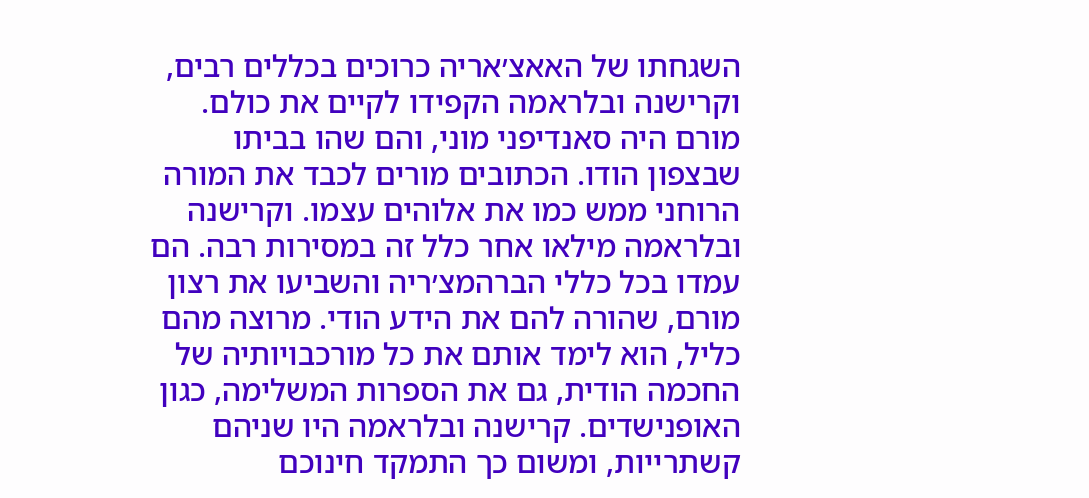השגחתו של האאצ׳אריה כרוכים בכללים רבים, וקרישנה ובלראמה הקפידו לקיים את כולם. מורם היה סאנדיפני מוני, והם שהו בביתו שבצפון הודו. הכתובים מורים לכבד את המורה הרוחני ממש כמו את אלוהים עצמו. וקרישנה ובלראמה מילאו אחר כלל זה במסירות רבה. הם עמדו בכל כללי הברהמצ׳ריה והשביעו את רצון מורם, שהורה להם את הידע הודי. מרוצה מהם כליל, הוא לימד אותם את כל מורכבויותיה של החכמה הודית, גם את הספרות המשלימה, כגון האופנישדים. קרישנה ובלראמה היו שניהם קשתרייות, ומשום כך התמקד חינוכם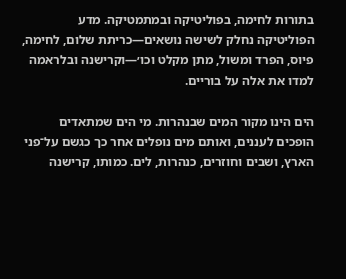בתורות לחימה, בפוליטיקה ובמתמטיקה. מדע הפוליטיקה נחלק לשישה נושאים—כריתת שלום, לחימה, פיוס, הפרד ומשול, מתן מקלט וכו׳—וקרישנה ובלראמה למדו את אלה על בוריים.

הים הינו מקור המים שבנהרות. מי הים שמתאדים הופכים לעננים, ואותם מים נופלים אחר כך כגשם על־פני הארץ, ושבים וחוזרים, כנהרות, לים. כמותו, קרישנה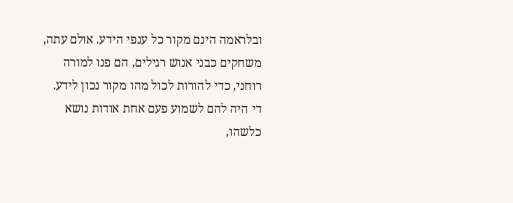ובלראמה הינם מקור כל ענפי הידע. אולם עתה, משחקים כבני אנוש רגילים, הם פנו למורה רוחני, כדי להורות לכול מהו מקור נכון לידע. די היה להם לשמוע פעם אחת אודות נושא כלשהו,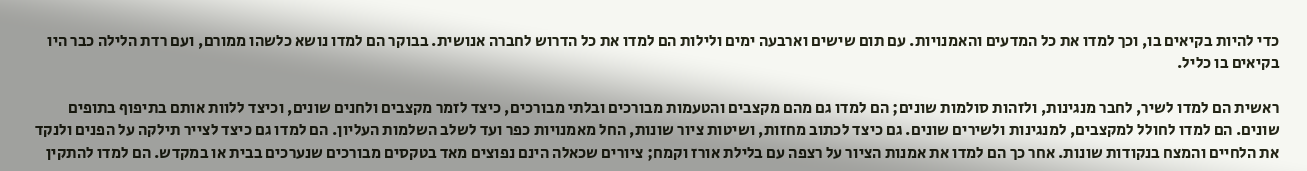כדי להיות בקיאים בו, וכך למדו את כל המדעים והאמנויות. עם תום שישים וארבעה ימים ולילות הם למדו את כל הדרוש לחברה אנושית. בבוקר הם למדו נושא כלשהו ממורם, ועם רדת הלילה כבר היו בקיאים בו כליל.

ראשית הם למדו לשיר, לחבר מנגינות, ולזהות סולמות שונים; הם למדו גם מהם מקצבים והטעמות מבורכים ובלתי מבורכים, כיצד לזמר מקצבים ולחנים שונים, וכיצד ללוות אותם בתיפוף בתופים שונים. הם למדו לחולל למקצבים, למנגינות ולשירים שונים. גם כיצד לכתוב מחזות, ושיטות ציור שונות, החל מאמנויות כפר ועד לשלב השלמות העליון. הם למדו גם כיצד לצייר תילקה על הפנים ולנקד את הלחיים והמצח בנקודות שונות. אחר כך הם למדו את אמנות הציור על רצפה עם בלילת אורז וקמח; ציורים שכאלה הינם נפוצים מאד בטקסים מבורכים שנערכים בבית או במקדש. הם למדו להתקין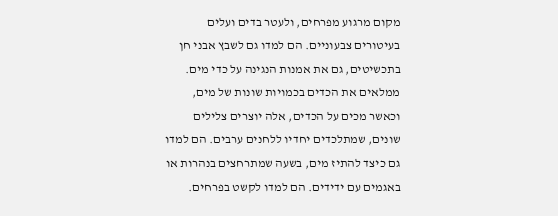מקום מרגוע מפרחים, ולעטר בדים ועלים בעיטורים צבעוניים. הם למדו גם לשבץ אבני חן בתכשיטים, גם את אמנות הנגינה על כדי מים. ממלאים את הכדים בכמויות שונות של מים, וכאשר מכים על הכדים, אלה יוצרים צלילים שונים, שמתלכדים יחדיו ללחנים ערבים. הם למדו גם כיצד להתיז מים, בשעה שמתרחצים בנהרות או באגמים עם ידידים. הם למדו לקשט בפרחים.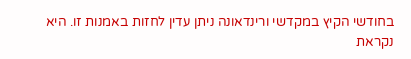בחודשי הקיץ במקדשי ורינדאונה ניתן עדין לחזות באמנות זו. היא נקראת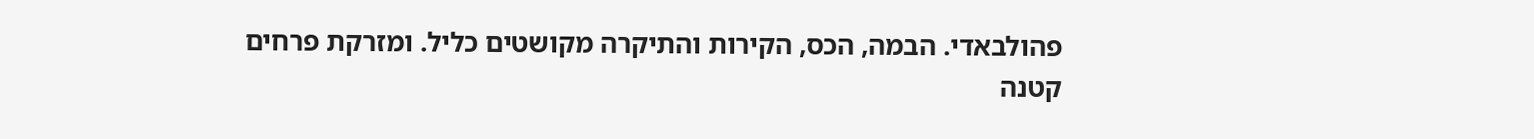פהולבאדי. הבמה, הכס, הקירות והתיקרה מקושטים כליל. ומזרקת פרחים קטנה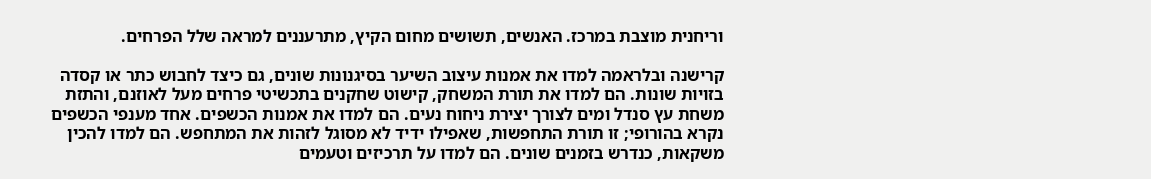וריחנית מוצבת במרכז. האנשים, תשושים מחום הקיץ, מתרעננים למראה שלל הפרחים.

קרישנה ובלראמה למדו את אמנות עיצוב השיער בסיגנונות שונים, גם כיצד לחבוש כתר או קסדה בזויות שונות. הם למדו את תורת המשחק, קישוט שחקנים בתכשיטי פרחים מעל לאוזנם, והתזת משחת עץ סנדל ומים לצורך יצירת ניחוח נעים. הם למדו את אמנות הכשפים. אחד מענפי הכשפים נקרא בהורופי; זו תורת התחפשות, שאפילו ידיד לא מסוגל לזהות את המתחפש. הם למדו להכין משקאות, כנדרש בזמנים שונים. הם למדו על תרכיזים וטעמים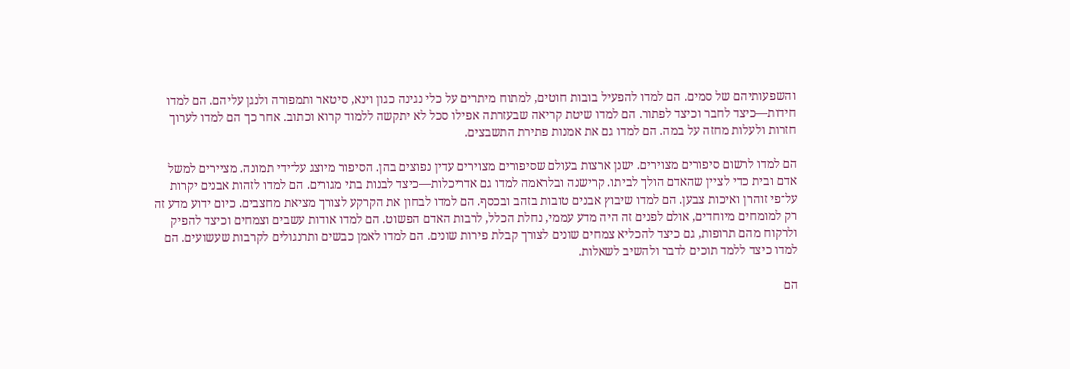והשפעותיהם של סמים. הם למדו להפעיל בובות חוטים, למתוח מיתרים על כלי נגינה כגון וינא, סיטאר ותמפורה ולנגן עליהם. הם למדו חידות—כיצד לחבר וכיצד לפתור. הם למדו שיטת קריאה שבעזרתה אפילו סכל לא יתקשה ללמוד קרוא וכתוב. אחר כך הם למדו לערוך חזרות ולעלות מחזה על במה. הם למדו גם את אמנות פתירת התשבצים.

הם למדו לרשום סיפורים מצוירים. ישנן ארצות בעולם שסיפורים מצוירים עדין נפוצים בהן. הסיפור מיוצג על־ידי תמונה. מציירים למשל אדם ובית כדי לציין שהאדם הולך לביתו. קרישנה ובלראמה למדו גם אדריכלות—כיצד לבנות בתי מגורים. הם למדו לזהות אבנים יקרות על־פי זוהרן ואיכות צבען. הם למדו שיבוץ אבנים טובות בזהב ובכסף. הם למדו לבחון את הקרקע לצורך מציאת מחצבים. כיום ידוע מדע זה רק למומחים מיוחדים, אולם לפנים זה היה מדע עממי, נחלת הכלל, לרבות האדם הפשוט. הם למדו אודות עשבים וצמחים וכיצד להפיק ולרקוח מהם תרופות, גם כיצד להכליא צמחים שונים לצורך קבלת פירות שונים. הם למדו לאמן כבשים ותרנגולים לקרבות שעשועים. הם למדו כיצד ללמד תוכים לדבר ולהשיב לשאלות.

הם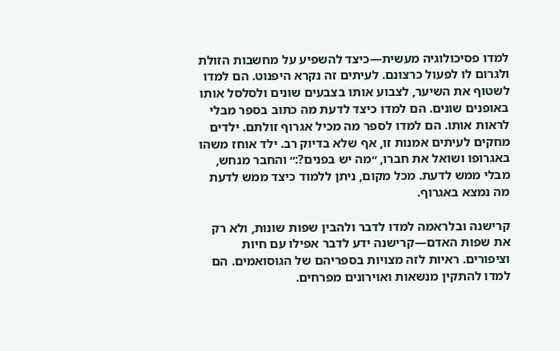למדו פסיכולוגיה מעשית—כיצד להשפיע על מחשבות הזולת ולגרום לו לפעול כרצונם. לעיתים זה נקרא היפנוט. הם למדו לשטוף את השיער, לצבוע אותו בצבעים שונים ולסלסל אותו באופנים שונים. הם למדו כיצד לדעת מה כתוב בספר מבלי לראות אותו. הם למדו לספר מה מכיל אגרוף זולתם. ילדים מחקים לעיתים אמנות זו, אף שלא בדיוק רב. ילד אוחז משהו באגרופו ושואל את חברו, ״מה יש בפנים?:״ והחבר מנחש, מבלי ממש לדעת. מכל מקום, ניתן ללמוד כיצד ממש לדעת מה נמצא באגרוף.

קרישנה ובלראמה למדו לדבר ולהבין שפות שונות, ולא רק את שפות האדם—קרישנה ידע לדבר אפילו עם חיות וציפורים. ראיות לזה מצויות בספריהם של הגוסואמים. הם למדו להתקין מנשאות ואוירונים מפרחים.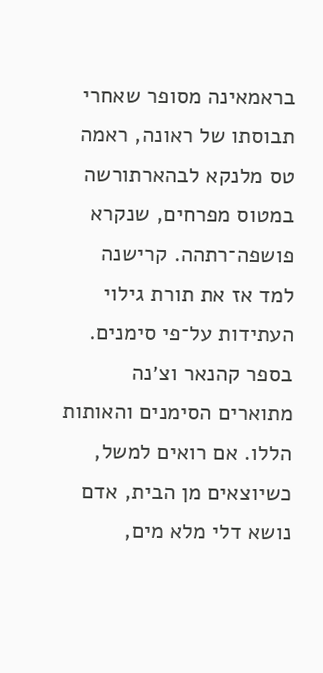בראמאינה מסופר שאחרי תבוסתו של ראונה, ראמה טס מלנקא לבהארתורשה במטוס מפרחים, שנקרא פושפה־רתהה. קרישנה למד אז את תורת גילוי העתידות על־פי סימנים. בספר קהנאר וצ׳נה מתוארים הסימנים והאותות הללו. אם רואים למשל, כשיוצאים מן הבית, אדם נושא דלי מלא מים,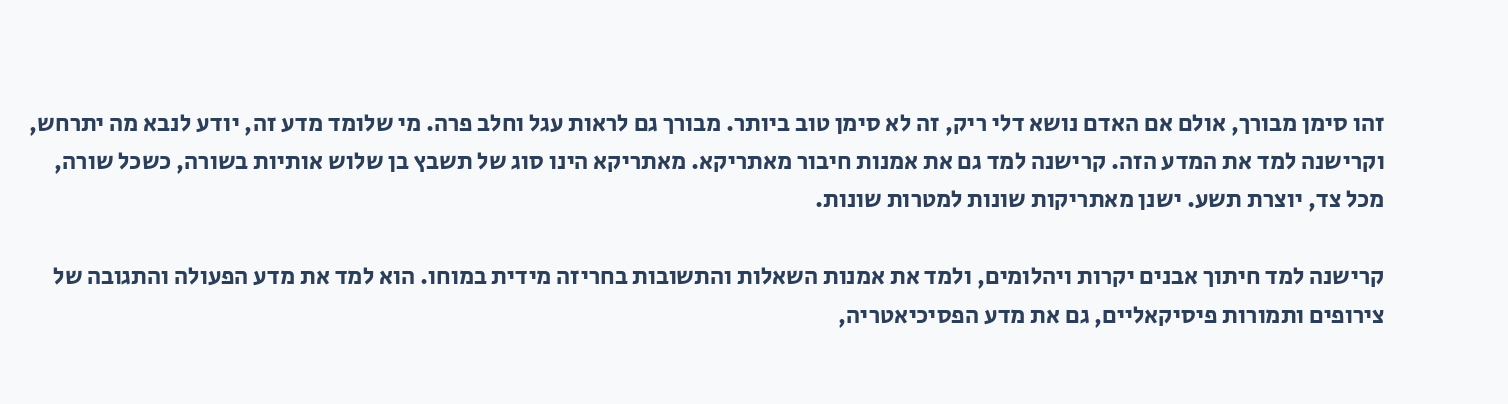זהו סימן מבורך, אולם אם האדם נושא דלי ריק, זה לא סימן טוב ביותר. מבורך גם לראות עגל וחלב פרה. מי שלומד מדע זה, יודע לנבא מה יתרחש, וקרישנה למד את המדע הזה. קרישנה למד גם את אמנות חיבור מאתריקא. מאתריקא הינו סוג של תשבץ בן שלוש אותיות בשורה, כשכל שורה, מכל צד, יוצרת תשע. ישנן מאתריקות שונות למטרות שונות.

קרישנה למד חיתוך אבנים יקרות ויהלומים, ולמד את אמנות השאלות והתשובות בחריזה מידית במוחו. הוא למד את מדע הפעולה והתגובה של צירופים ותמורות פיסיקאליים, גם את מדע הפסיכיאטריה,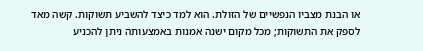או הבנת מצביו הנפשיים של הזולת. הוא למד כיצד להשביע תשוקות. קשה מאד לספק את התשוקות; מכל מקום ישנה אמנות באמצעותה ניתן להכניע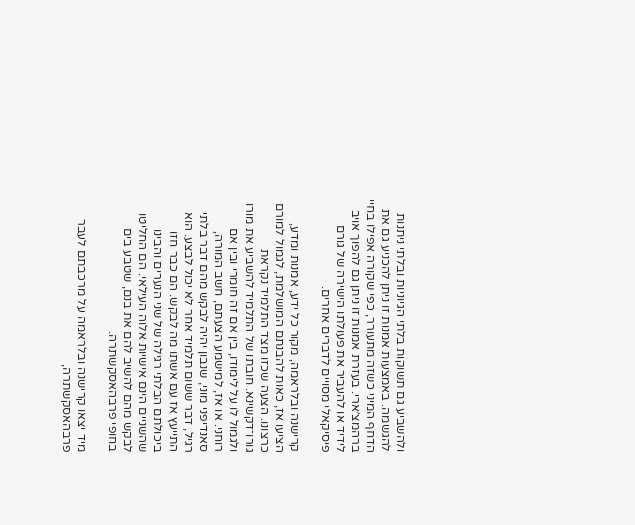ולהשביע גם תשוקות בלתי הגיוניות ובלתי ניתנות להגשמה. באמצעות אמנות זו ניתן להכניע גם את הדחף המיני כשזה מתעורר, כפי שקורה אפילו בחיי ברהמצ׳ארי. בעזרת אמנות זו ניתן גם להפוך אויב לידיד או להעביר את פעולתו הישירה של גורם פיסיקאלי מסויים לדברים אחרים.

קרישנה ובלראמה, מקור כל ידע, אמנות ומדע, הציעו אז, כאות להבנתם המושלמת, לגמול למורם כרצונו. הצעה שכזו מצד התלמיד נקראת גורו־דקשינא. חובתו של התלמיד להשביע את מורו ולגמול לו על לימודו, בין אם זה חומרי ובין אם רוחני. או אז, למישמע הצעתם, חשב המורה, סאנדיפני מוני, שנבון יהיה לבקש מהם דבר בלתי רגיל, דבר ששום תלמיד אחר לא יכול לבצע. הוא התייעץ אז עם אשתו מה לבקש. הם כבר חזו ביכולתם הבלתי רגילה של שני הנערים והבינו שהשניים הינם אישיות אלוה העילאי. הם החליטו לבקש מהם להשיב להם את בנם, שטבע בים בחופי פרבהאסקשתרה.

מיד יצאו קרישנה ובלראמה על מרכבתם לעבר פרבהאסקשתרה,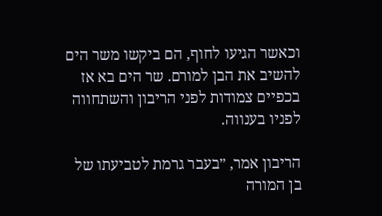וכאשר הגיעו לחוף, הם ביקשו משר הים להשיב את הבן למורם. שר הים בא אז בכפיים צמודות לפני הריבון והשתחווה לפניו בענווה.

הריבון אמר, ״בעבר גרמת לטביעתו של בן המורה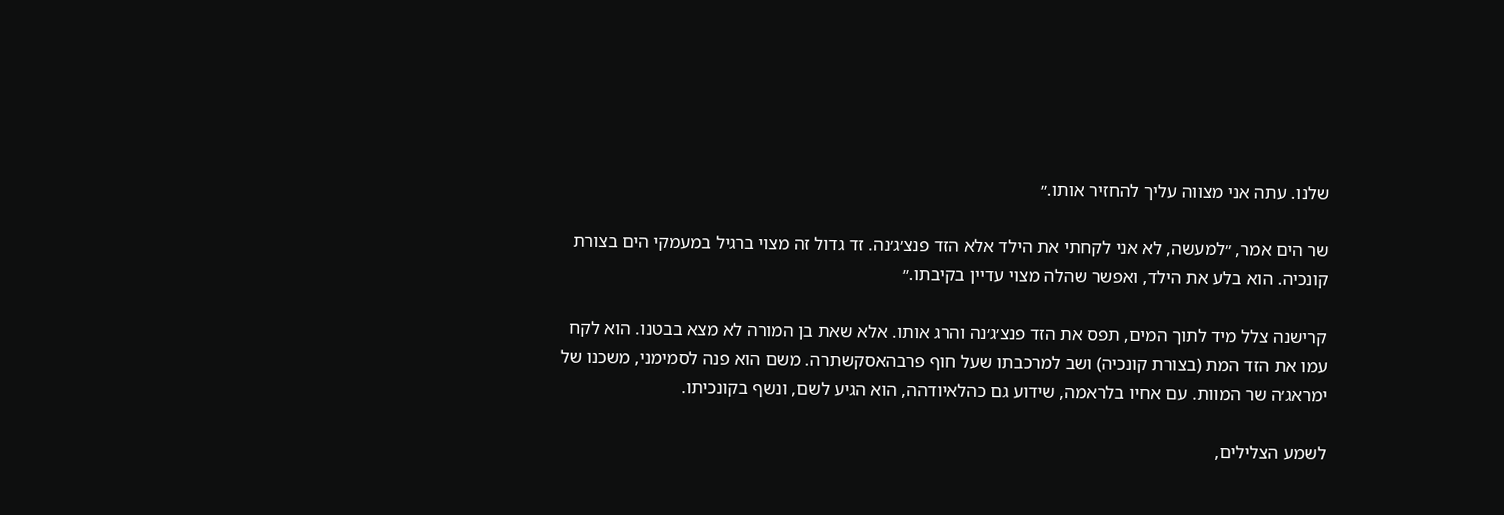שלנו. עתה אני מצווה עליך להחזיר אותו.״

שר הים אמר, ״למעשה, לא אני לקחתי את הילד אלא הזד פנצ׳ג׳נה. זד גדול זה מצוי ברגיל במעמקי הים בצורת קונכיה. הוא בלע את הילד, ואפשר שהלה מצוי עדיין בקיבתו.״

קרישנה צלל מיד לתוך המים, תפס את הזד פנצ׳ג׳נה והרג אותו. אלא שאת בן המורה לא מצא בבטנו. הוא לקח עמו את הזד המת (בצורת קונכיה) ושב למרכבתו שעל חוף פרבהאסקשתרה. משם הוא פנה לסמימני, משכנו של ימראג׳ה שר המוות. עם אחיו בלראמה, שידוע גם כהלאיודהה, הוא הגיע לשם, ונשף בקונכיתו.

לשמע הצלילים,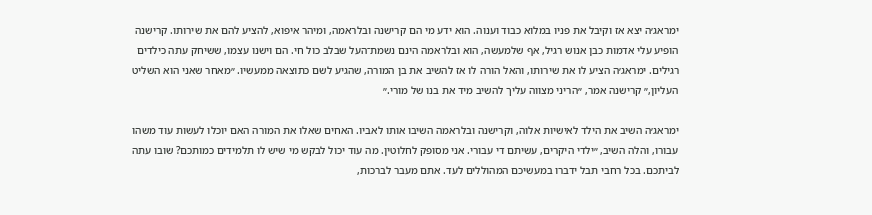ימראג׳ה יצא אז וקיבל את פניו במלוא כבוד וענוה. הוא ידע מי הם קרישנה ובלראמה, ומיהר איפוא, להציע להם את שירותו. קרישנה הופיע עלי אדמות כבן אנוש רגיל, אף שלמעשה, הוא ובלראמה הינם נשמת־העל שבלב כול חי. הם וישנו עצמו, ששיחק עתה כילדים רגילים. ימראג׳ה הציע לו את שירותו, והאל הורה לו אז להשיב את בן המורה, שהגיע לשם כתוצאה ממעשיו. ״מאחר שאני הוא השליט העליון,״ קרישנה אמר, ״הריני מצווה עליך להשיב מיד את בנו של מורי.״

ימראג׳ה השיב את הילד לאישיות אלוה, וקרישנה ובלראמה השיבו אותו לאביו. האחים שאלו את המורה האם יוכלו לעשות עוד משהו עבורו, והלה השיב, ״ילדי היקרים, עשיתם די עבורי. אני מסופק לחלוטין. מה עוד יכול לבקש מי שיש לו תלמידים כמותכם? שובו עתה לביתכם. בכל רחבי תבל ידברו במעשיכם המהוללים לעד. אתם מעבר לברכות,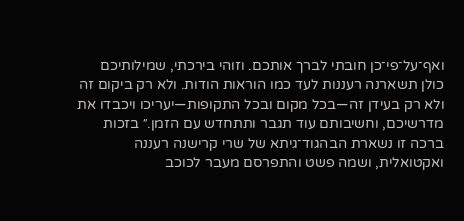ואף־על־פי־כן חובתי לברך אותכם. וזוהי בירכתי, שמילותיכם כולן תשארנה רעננות לעד כמו הוראות הודות. ולא רק ביקום זה ולא רק בעידן זה—בכל מקום ובכל התקופות—יעריכו ויכבדו את מדרשיכם, וחשיבותם עוד תגבר ותתחדש עם הזמן.״ בזכות ברכה זו נשארת הבהגוד־גיתא של שרי קרישנה רעננה ואקטואלית, ושמה פשט והתפרסם מעבר לכוכב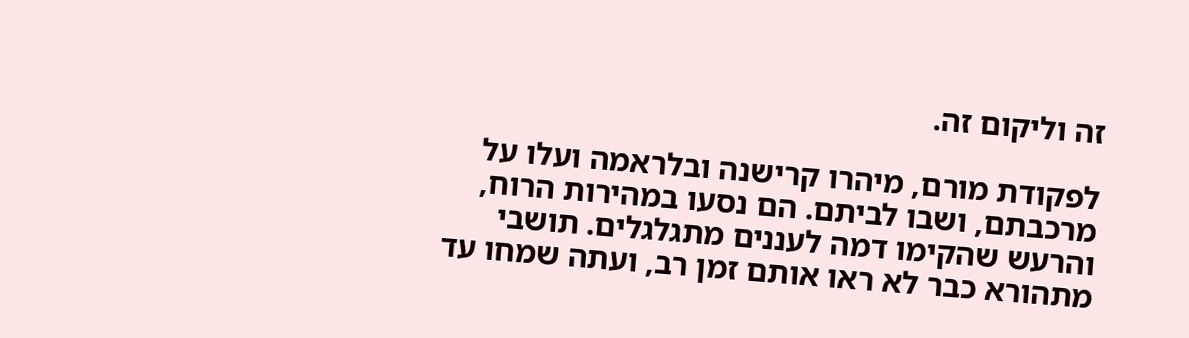זה וליקום זה.

לפקודת מורם, מיהרו קרישנה ובלראמה ועלו על מרכבתם, ושבו לביתם. הם נסעו במהירות הרוח, והרעש שהקימו דמה לעננים מתגלגלים. תושבי מתהורא כבר לא ראו אותם זמן רב, ועתה שמחו עד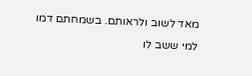מאד לשוב ולראותם. בשמחתם דמו למי ששב לו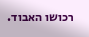רכושו האבוד.